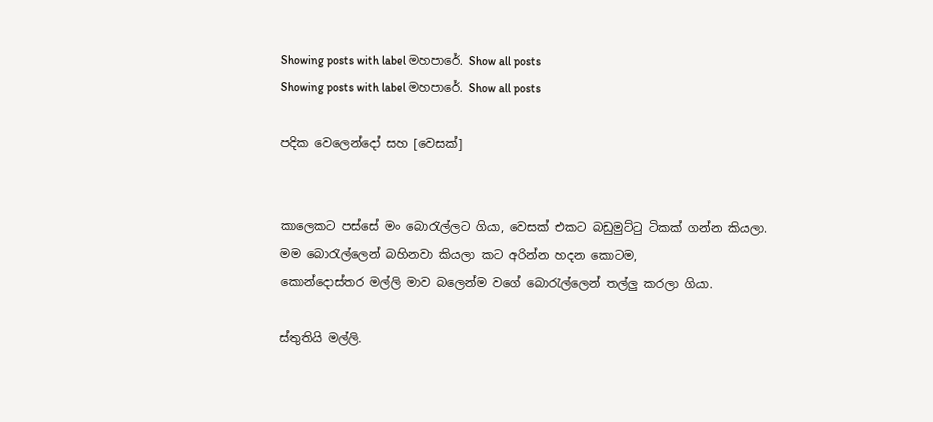Showing posts with label මහපාරේ. Show all posts
Showing posts with label මහපාරේ. Show all posts

පදික වෙලෙන්දෝ සහ [වෙසක්]


කාලෙකට පස්සේ මං බොරැල්ලට ගියා, වෙසක් එකට බඩුමුට්ටු ටිකක් ගන්න කියලා.
මම බොරැල්ලෙන් බහිනවා කියලා කට අරින්න හදන කොටම,
කොන්දොස්තර මල්ලි මාව බලෙන්ම වගේ බොරැල්ලෙන් තල්ලු කරලා ගියා.

ස්තුතියි මල්ලි.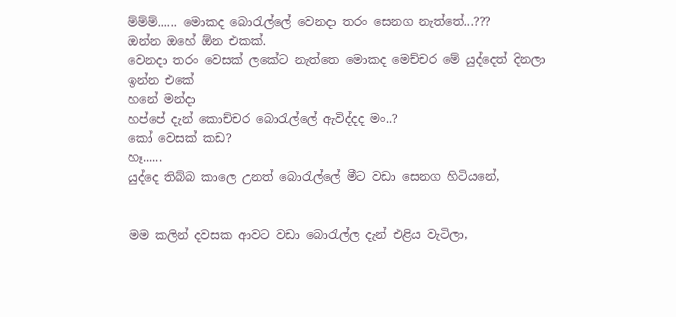ම්ම්ම්...... මොකද බොරැල්ලේ වෙනදා තරං සෙනග නැත්තේ...???
ඔන්න ඔහේ ඕන එකක්.
වෙනදා තරං වෙසක් ලකේට නැත්තෙ මොකද මෙච්චර මේ යුද්දෙත් දිනලා ඉන්න එකේ
හනේ මන්දා
හප්පේ දැන් කොච්චර බොරැල්ලේ ඇවිද්දද මං..?
කෝ වෙසක් කඩ?
හෑ......
යුද්දෙ තිබ්බ කාලෙ උනත් බොරැල්ලේ මීට වඩා සෙනග හිටියනේ,


මම කලින් දවසක ආවට වඩා බොරැල්ල දැන් එළිය වැටිලා,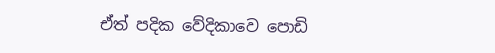ඒත් පදික වේදිකාවෙ පොඩි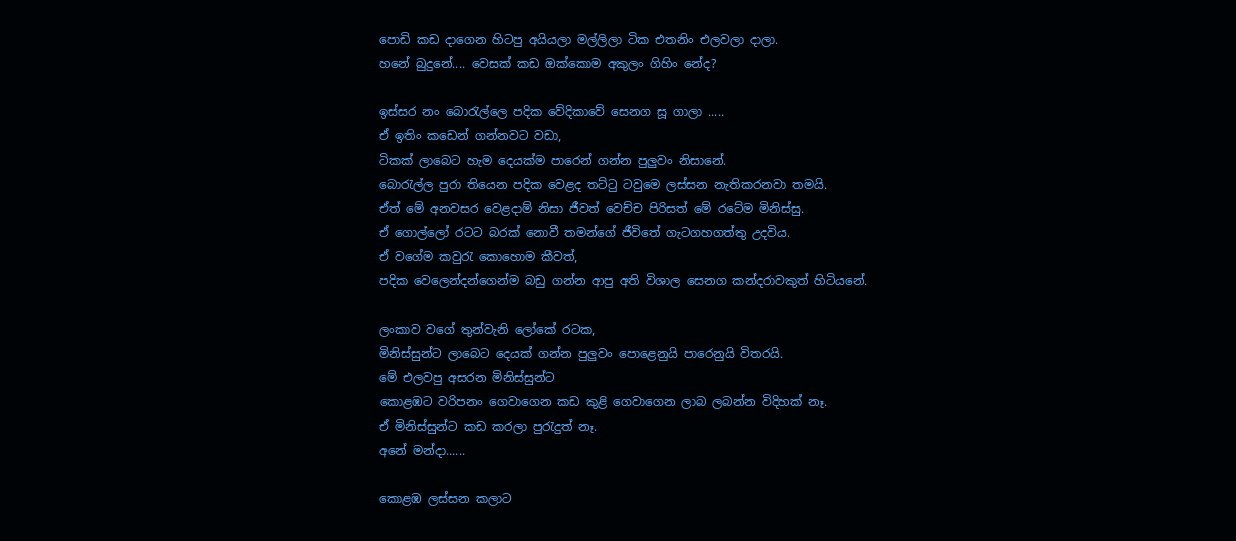පොඩි කඩ දාගෙන හිටපු අයියලා මල්ලිලා ටික එතනිං එලවලා දාලා.
හනේ බුදුනේ.... වෙසක් කඩ ඔක්කොම අකුලං ගිහිං නේද?

ඉස්සර නං බොරැල්ලෙ පදික වේදිකාවේ සෙනග සූ ගාලා .....
ඒ ඉතිං කඩෙන් ගන්නවට වඩා,
ටිකක් ලාබෙට හැම දෙයක්ම පාරෙන් ගන්න පුලුවං නිසානේ.
බොරැල්ල පුරා තියෙන පදික වෙළද තට්ටු ටවුමෙ ලස්සන නැතිකරනවා තමයි.
ඒත් මේ අනවසර වෙළදාම් නිසා ජීවත් වෙච්ච පිරිසත් මේ රටේම මිනිස්සු.
ඒ ගොල්ලෝ රටට බරක් නොවී තමන්ගේ ජීවිතේ ගැට‍ගහගත්තු උදවිය.
ඒ වගේම කවුරැ කොහොම කීවත්,
පදික වෙලෙන්දන්ගෙන්ම බඩු ගන්න ආපු අති විශාල සෙනග කන්දරාවකුත් හිටියනේ.

ලංකාව වගේ තුන්වැනි ලෝකේ රටක,
මිනිස්සුන්ට ලාබෙට දෙයක් ගන්න පුලුවං පො‍ළෙනුයි පාරෙනුයි විතරයි.
මේ එලවපු අසරන මිනිස්සුන්ට
කොළඹට වරිපනං ගෙවාගෙන කඩ කුළි ගෙවාගෙන ලාබ ලබන්න විදිහක් නෑ.
ඒ මිනිස්සුන්ට කඩ කරලා පුරැදුත් නෑ.
අනේ මන්දා......

කොළඹ ලස්සන කලාට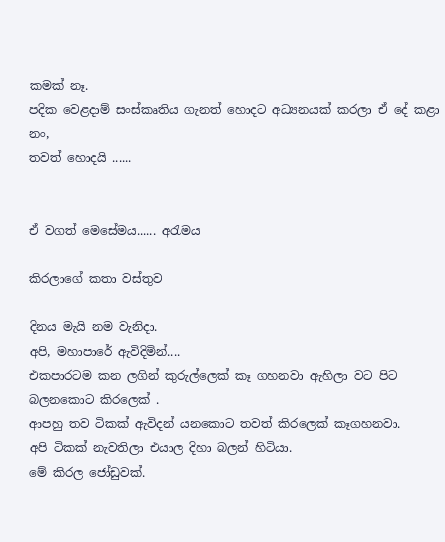කමක් නෑ.
පදික වෙළදාම් සංස්කෘතිය ගැනත් හොදට අධ්‍යනයක් කරලා ඒ දේ කළා නං,
තවත් හොදයි ......


ඒ වගත් මෙසේමය...... අරැමය

කිරලාගේ කතා වස්තුව

දිනය මැයි නම වැනිදා.
අපි, මහාපාරේ ඇවිදිමින්....
එකපාරටම කන ලගින් කුරුල්ලෙක් කෑ ගහනවා ඇහිලා වට පිට බලනකොට කිරලෙක් .
ආපහු තව ටිකක් ඇවිදන් යනකොට තවත් කිරලෙක් කෑගහනවා.
අපි ටිකක් නැවතිලා එයාල දිහා බලන් හිටියා.
මේ කිරල ජෝඩුවක්.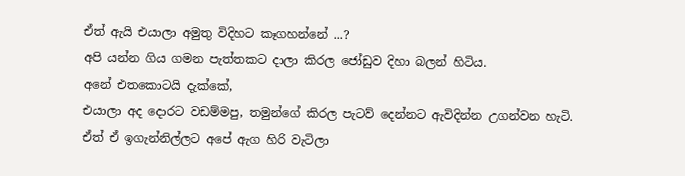ඒත් ඇයි එයාලා අමුතු විදිහට කෑගහන්නේ ...?
අපි යන්න ගිය ගමන පැත්තකට දාලා කිරල ජෝඩුව දිහා බලන් හිටිය.
අනේ එතකොටයි දැක්කේ,
එයාලා අද දොරට වඩම්මපු, තමුන්ගේ කිරල පැටව් දෙන්නට ඇවිදින්න උගන්වන හැටි.
ඒත් ඒ ඉගැන්නිල්ලට අපේ ඇග හිරි වැටිලා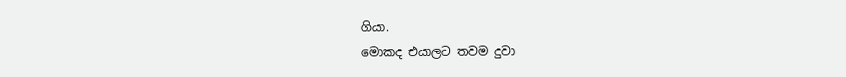ගියා.
මොකද එයාලට තවම දුවා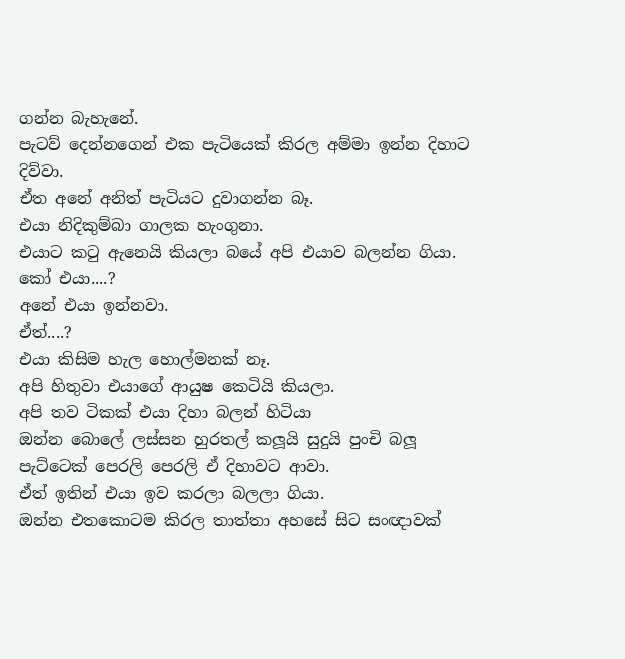ගන්න බැහැනේ.
පැටව් දෙන්නගෙන් එක පැටියෙක් කිරල අම්මා ඉන්න දිහාට දිව්වා.
ඒත අනේ අනිත් පැටියට දුවාගන්න බෑ.
එයා නිදිකුම්බා ගාලක හැංගුනා.
එයාට කටු ඇනෙයි කියලා බයේ අපි එයාව බලන්න ගියා.
කෝ එයා....?
අනේ එයා ඉන්නවා.
ඒත්....?
එයා කිසිම හැල හොල්මනක් නෑ.
අපි හිතුවා එයාගේ ආයුෂ කෙටියි කියලා.
අපි තව ටිකක් එයා දිහා බලන් හිටියා
ඔන්න බොලේ ලස්සන හුරතල් කලූයි සුදුයි පුංචි බලූ පැට්ටෙක් පෙරලි පෙරලි ඒ දිහාවට ආවා.
ඒත් ඉතින් එයා ඉව කරලා බලලා ගියා.
ඔන්න එතකොටම කිරල තාත්තා අහසේ සිට සංඥාවක්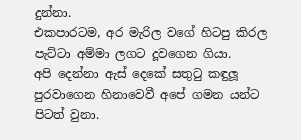දුන්නා.
එකපාරටම, අර මැරිල වගේ හිටපු කිරල පැට්ටා අම්මා ලගට දූවගෙන ගියා.
අපි දෙන්නා ඇස් දෙකේ සතුටු කඳුලූ පුරවාගෙන හිනාවෙවී අපේ ගමන යන්ට පිටත් වුනා.